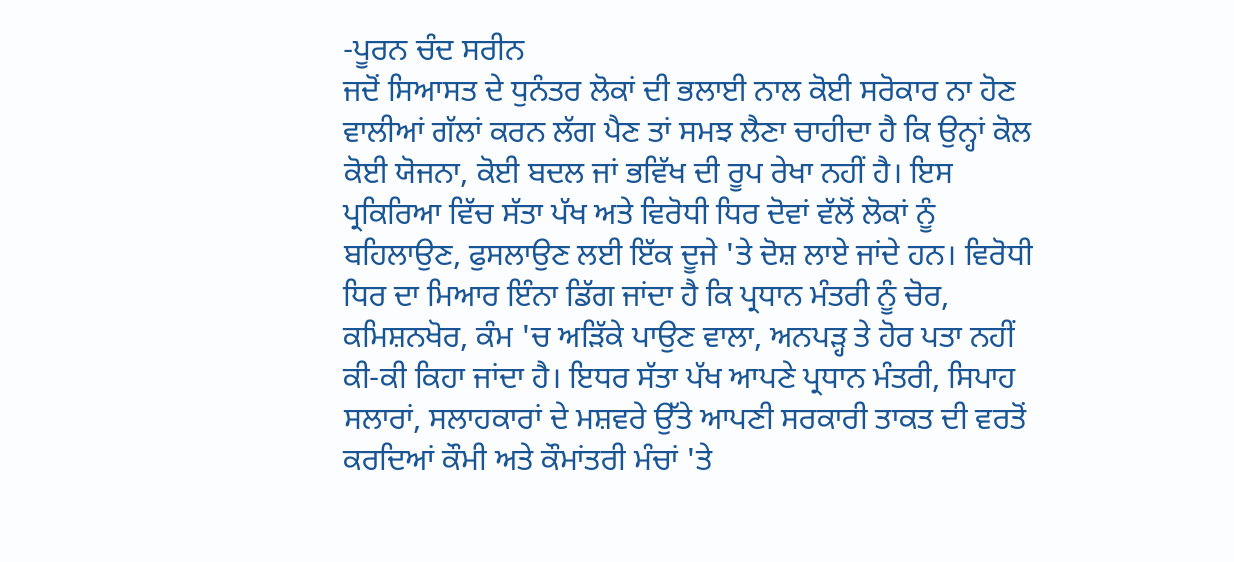-ਪੂਰਨ ਚੰਦ ਸਰੀਨ
ਜਦੋਂ ਸਿਆਸਤ ਦੇ ਧੁਨੰਤਰ ਲੋਕਾਂ ਦੀ ਭਲਾਈ ਨਾਲ ਕੋਈ ਸਰੋਕਾਰ ਨਾ ਹੋਣ ਵਾਲੀਆਂ ਗੱਲਾਂ ਕਰਨ ਲੱਗ ਪੈਣ ਤਾਂ ਸਮਝ ਲੈਣਾ ਚਾਹੀਦਾ ਹੈ ਕਿ ਉਨ੍ਹਾਂ ਕੋਲ ਕੋਈ ਯੋਜਨਾ, ਕੋਈ ਬਦਲ ਜਾਂ ਭਵਿੱਖ ਦੀ ਰੂਪ ਰੇਖਾ ਨਹੀਂ ਹੈ। ਇਸ ਪ੍ਰਕਿਰਿਆ ਵਿੱਚ ਸੱਤਾ ਪੱਖ ਅਤੇ ਵਿਰੋਧੀ ਧਿਰ ਦੋਵਾਂ ਵੱਲੋਂ ਲੋਕਾਂ ਨੂੰ ਬਹਿਲਾਉਣ, ਫੁਸਲਾਉਣ ਲਈ ਇੱਕ ਦੂਜੇ 'ਤੇ ਦੋਸ਼ ਲਾਏ ਜਾਂਦੇ ਹਨ। ਵਿਰੋਧੀ ਧਿਰ ਦਾ ਮਿਆਰ ਇੰਨਾ ਡਿੱਗ ਜਾਂਦਾ ਹੈ ਕਿ ਪ੍ਰਧਾਨ ਮੰਤਰੀ ਨੂੰ ਚੋਰ, ਕਮਿਸ਼ਨਖੋਰ, ਕੰਮ 'ਚ ਅੜਿੱਕੇ ਪਾਉਣ ਵਾਲਾ, ਅਨਪੜ੍ਹ ਤੇ ਹੋਰ ਪਤਾ ਨਹੀਂ ਕੀ-ਕੀ ਕਿਹਾ ਜਾਂਦਾ ਹੈ। ਇਧਰ ਸੱਤਾ ਪੱਖ ਆਪਣੇ ਪ੍ਰਧਾਨ ਮੰਤਰੀ, ਸਿਪਾਹ ਸਲਾਰਾਂ, ਸਲਾਹਕਾਰਾਂ ਦੇ ਮਸ਼ਵਰੇ ਉੱਤੇ ਆਪਣੀ ਸਰਕਾਰੀ ਤਾਕਤ ਦੀ ਵਰਤੋਂ ਕਰਦਿਆਂ ਕੌਮੀ ਅਤੇ ਕੌਮਾਂਤਰੀ ਮੰਚਾਂ 'ਤੇ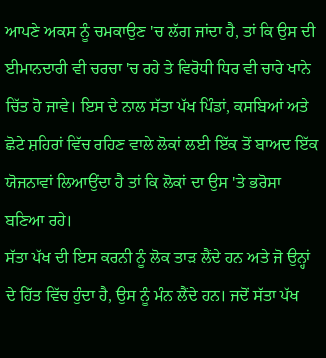ਆਪਣੇ ਅਕਸ ਨੂੰ ਚਮਕਾਉਣ 'ਚ ਲੱਗ ਜਾਂਦਾ ਹੈ, ਤਾਂ ਕਿ ਉਸ ਦੀ ਈਮਾਨਦਾਰੀ ਵੀ ਚਰਚਾ 'ਚ ਰਹੇ ਤੇ ਵਿਰੋਧੀ ਧਿਰ ਵੀ ਚਾਰੇ ਖਾਨੇ ਚਿੱਤ ਹੋ ਜਾਵੇ। ਇਸ ਦੇ ਨਾਲ ਸੱਤਾ ਪੱਖ ਪਿੰਡਾਂ, ਕਸਬਿਆਂ ਅਤੇ ਛੋਟੇ ਸ਼ਹਿਰਾਂ ਵਿੱਚ ਰਹਿਣ ਵਾਲੇ ਲੋਕਾਂ ਲਈ ਇੱਕ ਤੋਂ ਬਾਅਦ ਇੱਕ ਯੋਜਨਾਵਾਂ ਲਿਆਉਂਦਾ ਹੈ ਤਾਂ ਕਿ ਲੋਕਾਂ ਦਾ ਉਸ 'ਤੇ ਭਰੋਸਾ ਬਣਿਆ ਰਹੇ।
ਸੱਤਾ ਪੱਖ ਦੀ ਇਸ ਕਰਨੀ ਨੂੰ ਲੋਕ ਤਾੜ ਲੈਂਦੇ ਹਨ ਅਤੇ ਜੋ ਉਨ੍ਹਾਂ ਦੇ ਹਿੱਤ ਵਿੱਚ ਹੁੰਦਾ ਹੈ, ਉਸ ਨੂੰ ਮੰਨ ਲੈਂਦੇ ਹਨ। ਜਦੋਂ ਸੱਤਾ ਪੱਖ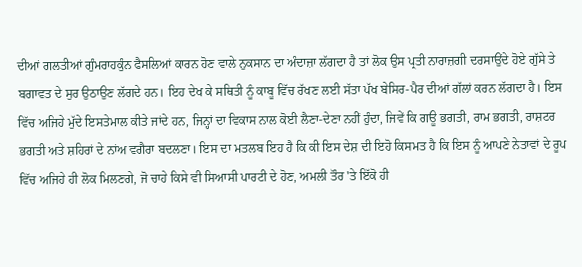ਦੀਆਂ ਗਲਤੀਆਂ ਗੁੰਮਰਾਹਕੁੰਨ ਫੈਸਲਿਆਂ ਕਾਰਨ ਹੋਣ ਵਾਲੇ ਨੁਕਸਾਨ ਦਾ ਅੰਦਾਜ਼ਾ ਲੱਗਦਾ ਹੈ ਤਾਂ ਲੋਕ ਉਸ ਪ੍ਰਤੀ ਨਾਰਾਜ਼ਗੀ ਦਰਸਾਉਂਦੇ ਹੋਏ ਗੁੱਸੇ ਤੇ ਬਗਾਵਤ ਦੇ ਸੁਰ ਉਠਾਉਣ ਲੱਗਦੇ ਹਨ। ਇਹ ਦੇਖ ਕੇ ਸਥਿਤੀ ਨੂੰ ਕਾਬੂ ਵਿੱਚ ਰੱਖਣ ਲਈ ਸੱਤਾ ਪੱਖ ਬੇਸਿਰ-ਪੈਰ ਦੀਆਂ ਗੱਲਾਂ ਕਰਨ ਲੱਗਦਾ ਹੈ। ਇਸ ਵਿੱਚ ਅਜਿਹੇ ਮੁੱਦੇ ਇਸਤੇਮਾਲ ਕੀਤੇ ਜਾਂਦੇ ਹਨ, ਜਿਨ੍ਹਾਂ ਦਾ ਵਿਕਾਸ ਨਾਲ ਕੋਈ ਲੈਣਾ-ਦੇਣਾ ਨਹੀਂ ਹੁੰਦਾ, ਜਿਵੇਂ ਕਿ ਗਊ ਭਗਤੀ, ਰਾਮ ਭਗਤੀ, ਰਾਸ਼ਟਰ ਭਗਤੀ ਅਤੇ ਸ਼ਹਿਰਾਂ ਦੇ ਨਾਂਅ ਵਗੈਰਾ ਬਦਲਣਾ। ਇਸ ਦਾ ਮਤਲਬ ਇਹ ਹੈ ਕਿ ਕੀ ਇਸ ਦੇਸ਼ ਦੀ ਇਹੋ ਕਿਸਮਤ ਹੈ ਕਿ ਇਸ ਨੂੰ ਆਪਣੇ ਨੇਤਾਵਾਂ ਦੇ ਰੂਪ ਵਿੱਚ ਅਜਿਹੇ ਹੀ ਲੋਕ ਮਿਲਣਗੇ, ਜੋ ਚਾਹੇ ਕਿਸੇ ਵੀ ਸਿਆਸੀ ਪਾਰਟੀ ਦੇ ਹੋਣ, ਅਮਲੀ ਤੌਰ 'ਤੇ ਇੱਕੋ ਹੀ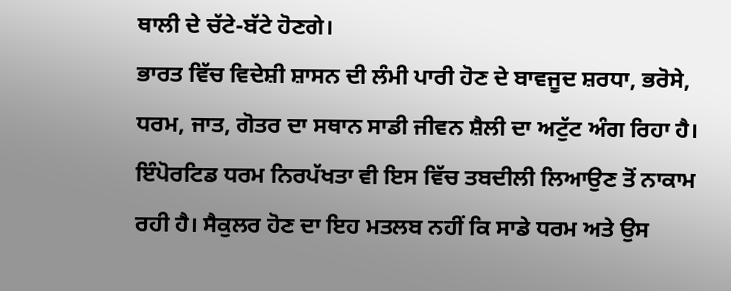ਥਾਲੀ ਦੇ ਚੱਟੇ-ਬੱਟੇ ਹੋਣਗੇ।
ਭਾਰਤ ਵਿੱਚ ਵਿਦੇਸ਼ੀ ਸ਼ਾਸਨ ਦੀ ਲੰਮੀ ਪਾਰੀ ਹੋਣ ਦੇ ਬਾਵਜੂਦ ਸ਼ਰਧਾ, ਭਰੋਸੇ, ਧਰਮ, ਜਾਤ, ਗੋਤਰ ਦਾ ਸਥਾਨ ਸਾਡੀ ਜੀਵਨ ਸ਼ੈਲੀ ਦਾ ਅਟੁੱਟ ਅੰਗ ਰਿਹਾ ਹੈ। ਇੰਪੋਰਟਿਡ ਧਰਮ ਨਿਰਪੱਖਤਾ ਵੀ ਇਸ ਵਿੱਚ ਤਬਦੀਲੀ ਲਿਆਉਣ ਤੋਂ ਨਾਕਾਮ ਰਹੀ ਹੈ। ਸੈਕੁਲਰ ਹੋਣ ਦਾ ਇਹ ਮਤਲਬ ਨਹੀਂ ਕਿ ਸਾਡੇ ਧਰਮ ਅਤੇ ਉਸ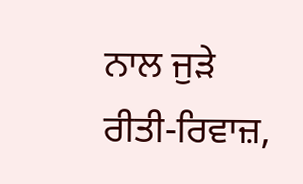ਨਾਲ ਜੁੜੇ ਰੀਤੀ-ਰਿਵਾਜ਼,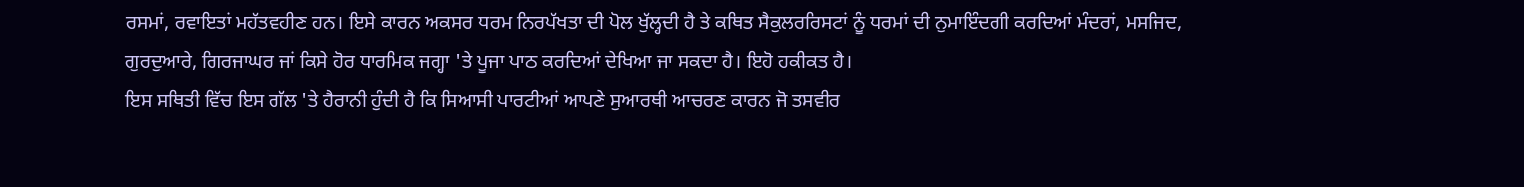ਰਸਮਾਂ, ਰਵਾਇਤਾਂ ਮਹੱਤਵਹੀਣ ਹਨ। ਇਸੇ ਕਾਰਨ ਅਕਸਰ ਧਰਮ ਨਿਰਪੱਖਤਾ ਦੀ ਪੋਲ ਖੁੱਲ੍ਹਦੀ ਹੈ ਤੇ ਕਥਿਤ ਸੈਕੁਲਰਰਿਸਟਾਂ ਨੂੰ ਧਰਮਾਂ ਦੀ ਨੁਮਾਇੰਦਗੀ ਕਰਦਿਆਂ ਮੰਦਰਾਂ, ਮਸਜਿਦ, ਗੁਰਦੁਆਰੇ, ਗਿਰਜਾਘਰ ਜਾਂ ਕਿਸੇ ਹੋਰ ਧਾਰਮਿਕ ਜਗ੍ਹਾ 'ਤੇ ਪੂਜਾ ਪਾਠ ਕਰਦਿਆਂ ਦੇਖਿਆ ਜਾ ਸਕਦਾ ਹੈ। ਇਹੋ ਹਕੀਕਤ ਹੈ।
ਇਸ ਸਥਿਤੀ ਵਿੱਚ ਇਸ ਗੱਲ 'ਤੇ ਹੈਰਾਨੀ ਹੁੰਦੀ ਹੈ ਕਿ ਸਿਆਸੀ ਪਾਰਟੀਆਂ ਆਪਣੇ ਸੁਆਰਥੀ ਆਚਰਣ ਕਾਰਨ ਜੋ ਤਸਵੀਰ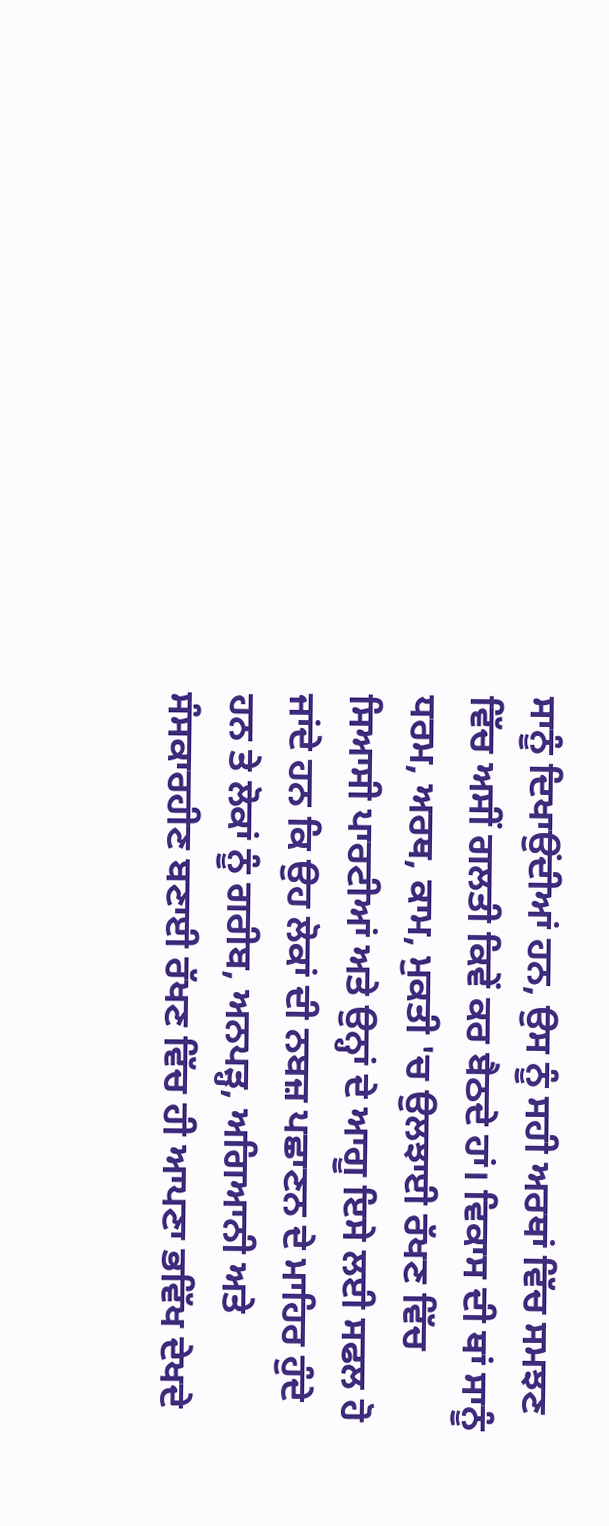ਸਾਨੂੰ ਦਿਖਾਉਂਦੀਆਂ ਹਨ, ਉਸ ਨੂੰ ਸਹੀ ਅਰਥਾਂ ਵਿੱਚ ਸਮਝਣ ਵਿੱਚ ਅਸੀਂ ਗਲਤੀ ਕਿਵੇਂ ਕਰ ਬੈਠਦੇ ਹਾਂ। ਵਿਕਾਸ ਦੀ ਥਾਂ ਸਾਨੂੰ ਧਰਮ, ਅਰਥ, ਕਾਮ, ਮੁਕਤੀ 'ਚ ਉਲਝਾਈ ਰੱਖਣ ਵਿੱਚ ਸਿਆਸੀ ਪਾਰਟੀਆਂ ਅਤੇ ਉਨ੍ਹਾਂ ਦੇ ਆਗੂ ਇਸੇ ਲਈ ਸਫਲ ਹੋ ਜਾਂਦੇ ਹਨ ਕਿ ਉਹ ਲੋਕਾਂ ਦੀ ਨਬਜ਼ ਪਛਾਣਨ ਦੇ ਮਾਹਿਰ ਹੁੰਦੇ ਹਨ ਤੇ ਲੋਕਾਂ ਨੂੰ ਗਰੀਬ, ਅਨਪੜ੍ਹ, ਅਗਿਆਨੀ ਅਤੇ ਸੰਸਕਾਰਹੀਣ ਬਣਾਈ ਰੱਖਣ ਵਿੱਚ ਹੀ ਆਪਣਾ ਭਵਿੱਖ ਦੇਖਦੇ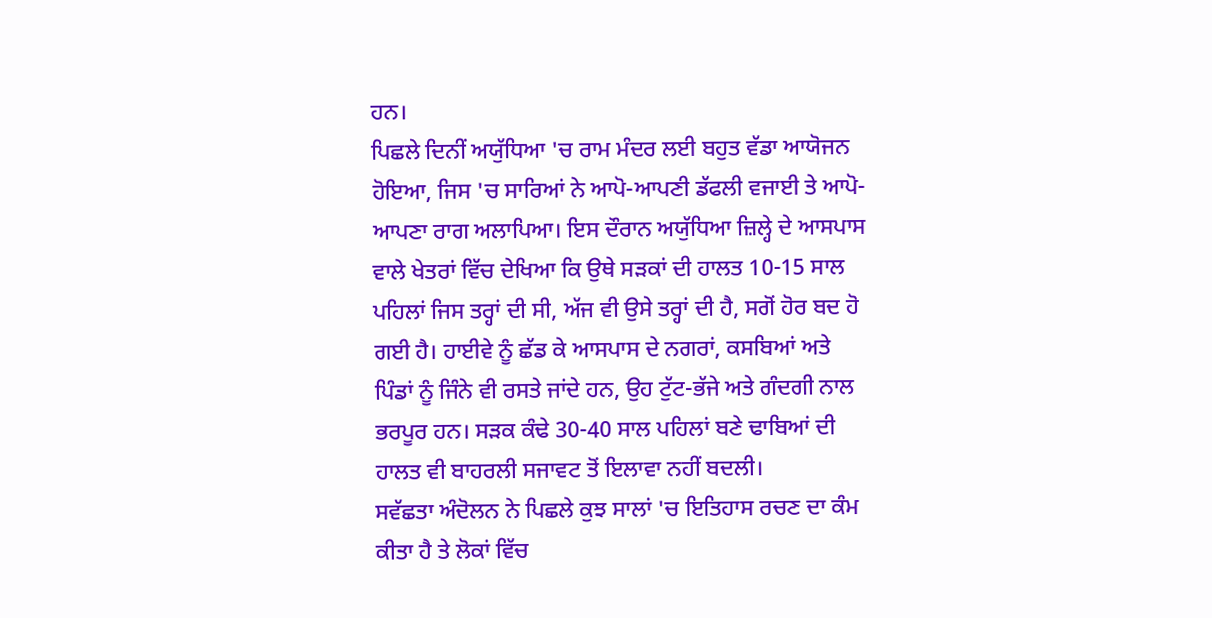ਹਨ।
ਪਿਛਲੇ ਦਿਨੀਂ ਅਯੁੱਧਿਆ 'ਚ ਰਾਮ ਮੰਦਰ ਲਈ ਬਹੁਤ ਵੱਡਾ ਆਯੋਜਨ ਹੋਇਆ, ਜਿਸ 'ਚ ਸਾਰਿਆਂ ਨੇ ਆਪੋ-ਆਪਣੀ ਡੱਫਲੀ ਵਜਾਈ ਤੇ ਆਪੋ-ਆਪਣਾ ਰਾਗ ਅਲਾਪਿਆ। ਇਸ ਦੌਰਾਨ ਅਯੁੱਧਿਆ ਜ਼ਿਲ੍ਹੇ ਦੇ ਆਸਪਾਸ ਵਾਲੇ ਖੇਤਰਾਂ ਵਿੱਚ ਦੇਖਿਆ ਕਿ ਉਥੇ ਸੜਕਾਂ ਦੀ ਹਾਲਤ 10-15 ਸਾਲ ਪਹਿਲਾਂ ਜਿਸ ਤਰ੍ਹਾਂ ਦੀ ਸੀ, ਅੱਜ ਵੀ ਉਸੇ ਤਰ੍ਹਾਂ ਦੀ ਹੈ, ਸਗੋਂ ਹੋਰ ਬਦ ਹੋ ਗਈ ਹੈ। ਹਾਈਵੇ ਨੂੰ ਛੱਡ ਕੇ ਆਸਪਾਸ ਦੇ ਨਗਰਾਂ, ਕਸਬਿਆਂ ਅਤੇ ਪਿੰਡਾਂ ਨੂੰ ਜਿੰਨੇ ਵੀ ਰਸਤੇ ਜਾਂਦੇ ਹਨ, ਉਹ ਟੁੱਟ-ਭੱਜੇ ਅਤੇ ਗੰਦਗੀ ਨਾਲ ਭਰਪੂਰ ਹਨ। ਸੜਕ ਕੰਢੇ 30-40 ਸਾਲ ਪਹਿਲਾਂ ਬਣੇ ਢਾਬਿਆਂ ਦੀ ਹਾਲਤ ਵੀ ਬਾਹਰਲੀ ਸਜਾਵਟ ਤੋਂ ਇਲਾਵਾ ਨਹੀਂ ਬਦਲੀ।
ਸਵੱਛਤਾ ਅੰਦੋਲਨ ਨੇ ਪਿਛਲੇ ਕੁਝ ਸਾਲਾਂ 'ਚ ਇਤਿਹਾਸ ਰਚਣ ਦਾ ਕੰਮ ਕੀਤਾ ਹੈ ਤੇ ਲੋਕਾਂ ਵਿੱਚ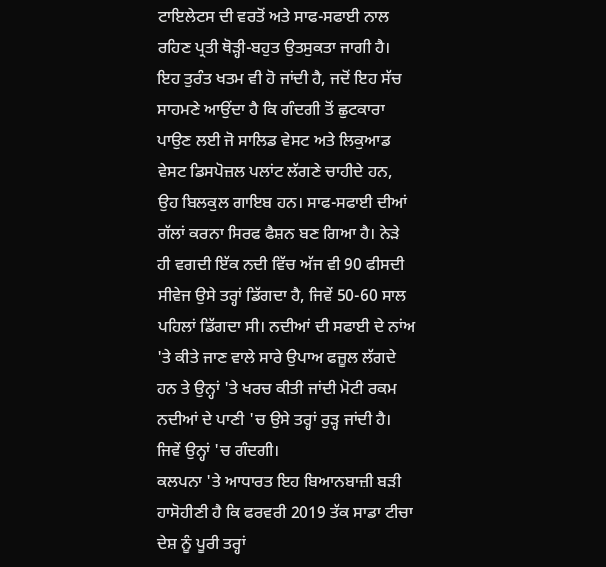ਟਾਇਲੇਟਸ ਦੀ ਵਰਤੋਂ ਅਤੇ ਸਾਫ-ਸਫਾਈ ਨਾਲ ਰਹਿਣ ਪ੍ਰਤੀ ਥੋੜ੍ਹੀ-ਬਹੁਤ ਉਤਸੁਕਤਾ ਜਾਗੀ ਹੈ। ਇਹ ਤੁਰੰਤ ਖਤਮ ਵੀ ਹੋ ਜਾਂਦੀ ਹੈ, ਜਦੋਂ ਇਹ ਸੱਚ ਸਾਹਮਣੇ ਆਉਂਦਾ ਹੈ ਕਿ ਗੰਦਗੀ ਤੋਂ ਛੁਟਕਾਰਾ ਪਾਉਣ ਲਈ ਜੋ ਸਾਲਿਡ ਵੇਸਟ ਅਤੇ ਲਿਕੁਆਡ ਵੇਸਟ ਡਿਸਪੋਜ਼ਲ ਪਲਾਂਟ ਲੱਗਣੇ ਚਾਹੀਦੇ ਹਨ, ਉਹ ਬਿਲਕੁਲ ਗਾਇਬ ਹਨ। ਸਾਫ-ਸਫਾਈ ਦੀਆਂ ਗੱਲਾਂ ਕਰਨਾ ਸਿਰਫ ਫੈਸ਼ਨ ਬਣ ਗਿਆ ਹੈ। ਨੇੜੇ ਹੀ ਵਗਦੀ ਇੱਕ ਨਦੀ ਵਿੱਚ ਅੱਜ ਵੀ 90 ਫੀਸਦੀ ਸੀਵੇਜ ਉਸੇ ਤਰ੍ਹਾਂ ਡਿੱਗਦਾ ਹੈ, ਜਿਵੇਂ 50-60 ਸਾਲ ਪਹਿਲਾਂ ਡਿੱਗਦਾ ਸੀ। ਨਦੀਆਂ ਦੀ ਸਫਾਈ ਦੇ ਨਾਂਅ 'ਤੇ ਕੀਤੇ ਜਾਣ ਵਾਲੇ ਸਾਰੇ ਉਪਾਅ ਫਜ਼ੂਲ ਲੱਗਦੇ ਹਨ ਤੇ ਉਨ੍ਹਾਂ 'ਤੇ ਖਰਚ ਕੀਤੀ ਜਾਂਦੀ ਮੋਟੀ ਰਕਮ ਨਦੀਆਂ ਦੇ ਪਾਣੀ 'ਚ ਉਸੇ ਤਰ੍ਹਾਂ ਰੁੜ੍ਹ ਜਾਂਦੀ ਹੈ। ਜਿਵੇਂ ਉਨ੍ਹਾਂ 'ਚ ਗੰਦਗੀ।
ਕਲਪਨਾ 'ਤੇ ਆਧਾਰਤ ਇਹ ਬਿਆਨਬਾਜ਼ੀ ਬੜੀ ਹਾਸੋਹੀਣੀ ਹੈ ਕਿ ਫਰਵਰੀ 2019 ਤੱਕ ਸਾਡਾ ਟੀਚਾ ਦੇਸ਼ ਨੂੰ ਪੂਰੀ ਤਰ੍ਹਾਂ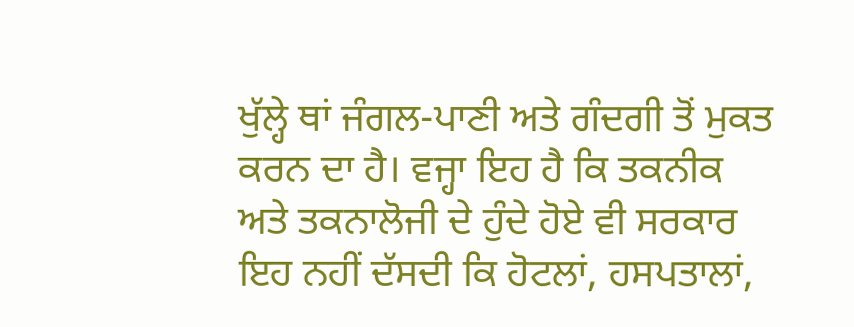ਖੁੱਲ੍ਹੇ ਥਾਂ ਜੰਗਲ-ਪਾਣੀ ਅਤੇ ਗੰਦਗੀ ਤੋਂ ਮੁਕਤ ਕਰਨ ਦਾ ਹੈ। ਵਜ੍ਹਾ ਇਹ ਹੈ ਕਿ ਤਕਨੀਕ ਅਤੇ ਤਕਨਾਲੋਜੀ ਦੇ ਹੁੰਦੇ ਹੋਏ ਵੀ ਸਰਕਾਰ ਇਹ ਨਹੀਂ ਦੱਸਦੀ ਕਿ ਹੋਟਲਾਂ, ਹਸਪਤਾਲਾਂ,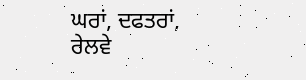ਘਰਾਂ, ਦਫਤਰਾਂ, ਰੇਲਵੇ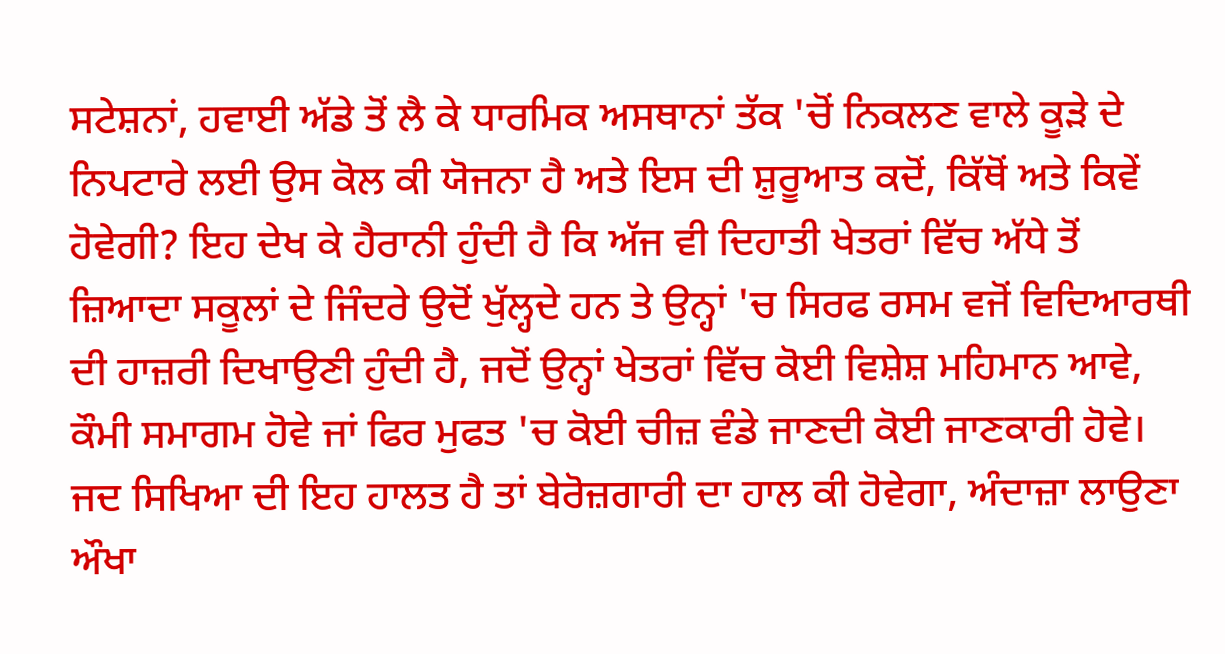ਸਟੇਸ਼ਨਾਂ, ਹਵਾਈ ਅੱਡੇ ਤੋਂ ਲੈ ਕੇ ਧਾਰਮਿਕ ਅਸਥਾਨਾਂ ਤੱਕ 'ਚੋਂ ਨਿਕਲਣ ਵਾਲੇ ਕੂੜੇ ਦੇ ਨਿਪਟਾਰੇ ਲਈ ਉਸ ਕੋਲ ਕੀ ਯੋਜਨਾ ਹੈ ਅਤੇ ਇਸ ਦੀ ਸ਼ੁਰੂਆਤ ਕਦੋਂ, ਕਿੱਥੋਂ ਅਤੇ ਕਿਵੇਂ ਹੋਵੇਗੀ? ਇਹ ਦੇਖ ਕੇ ਹੈਰਾਨੀ ਹੁੰਦੀ ਹੈ ਕਿ ਅੱਜ ਵੀ ਦਿਹਾਤੀ ਖੇਤਰਾਂ ਵਿੱਚ ਅੱਧੇ ਤੋਂ ਜ਼ਿਆਦਾ ਸਕੂਲਾਂ ਦੇ ਜਿੰਦਰੇ ਉਦੋਂ ਖੁੱਲ੍ਹਦੇ ਹਨ ਤੇ ਉਨ੍ਹਾਂ 'ਚ ਸਿਰਫ ਰਸਮ ਵਜੋਂ ਵਿਦਿਆਰਥੀ ਦੀ ਹਾਜ਼ਰੀ ਦਿਖਾਉਣੀ ਹੁੰਦੀ ਹੈ, ਜਦੋਂ ਉਨ੍ਹਾਂ ਖੇਤਰਾਂ ਵਿੱਚ ਕੋਈ ਵਿਸ਼ੇਸ਼ ਮਹਿਮਾਨ ਆਵੇ, ਕੌਮੀ ਸਮਾਗਮ ਹੋਵੇ ਜਾਂ ਫਿਰ ਮੁਫਤ 'ਚ ਕੋਈ ਚੀਜ਼ ਵੰਡੇ ਜਾਣਦੀ ਕੋਈ ਜਾਣਕਾਰੀ ਹੋਵੇ। ਜਦ ਸਿਖਿਆ ਦੀ ਇਹ ਹਾਲਤ ਹੈ ਤਾਂ ਬੇਰੋਜ਼ਗਾਰੀ ਦਾ ਹਾਲ ਕੀ ਹੋਵੇਗਾ, ਅੰਦਾਜ਼ਾ ਲਾਉਣਾ ਔਖਾ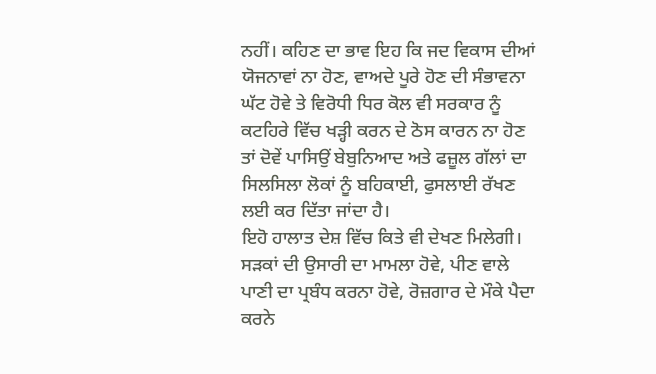ਨਹੀਂ। ਕਹਿਣ ਦਾ ਭਾਵ ਇਹ ਕਿ ਜਦ ਵਿਕਾਸ ਦੀਆਂ ਯੋਜਨਾਵਾਂ ਨਾ ਹੋਣ, ਵਾਅਦੇ ਪੂਰੇ ਹੋਣ ਦੀ ਸੰਭਾਵਨਾ ਘੱਟ ਹੋਵੇ ਤੇ ਵਿਰੋਧੀ ਧਿਰ ਕੋਲ ਵੀ ਸਰਕਾਰ ਨੂੰ ਕਟਹਿਰੇ ਵਿੱਚ ਖੜ੍ਹੀ ਕਰਨ ਦੇ ਠੋਸ ਕਾਰਨ ਨਾ ਹੋਣ ਤਾਂ ਦੋਵੇਂ ਪਾਸਿਉਂ ਬੇਬੁਨਿਆਦ ਅਤੇ ਫਜ਼ੂਲ ਗੱਲਾਂ ਦਾ ਸਿਲਸਿਲਾ ਲੋਕਾਂ ਨੂੰ ਬਹਿਕਾਈ, ਫੁਸਲਾਈ ਰੱਖਣ ਲਈ ਕਰ ਦਿੱਤਾ ਜਾਂਦਾ ਹੈ।
ਇਹੋ ਹਾਲਾਤ ਦੇਸ਼ ਵਿੱਚ ਕਿਤੇ ਵੀ ਦੇਖਣ ਮਿਲੇਗੀ। ਸੜਕਾਂ ਦੀ ਉਸਾਰੀ ਦਾ ਮਾਮਲਾ ਹੋਵੇ, ਪੀਣ ਵਾਲੇ ਪਾਣੀ ਦਾ ਪ੍ਰਬੰਧ ਕਰਨਾ ਹੋਵੇ, ਰੋਜ਼ਗਾਰ ਦੇ ਮੌਕੇ ਪੈਦਾ ਕਰਨੇ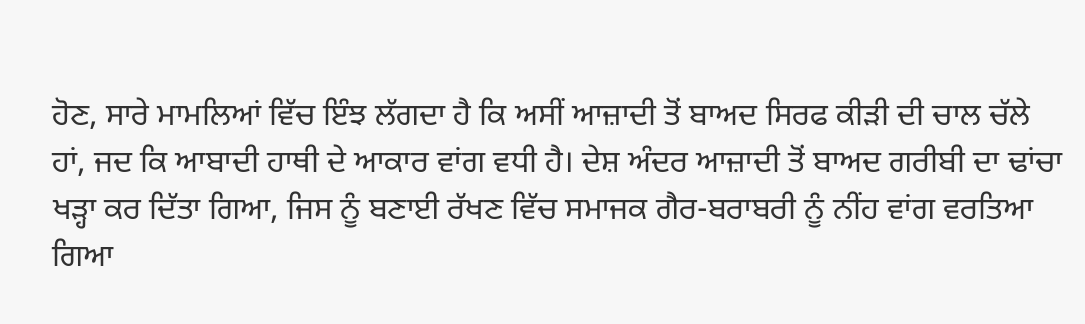ਹੋਣ, ਸਾਰੇ ਮਾਮਲਿਆਂ ਵਿੱਚ ਇੰਝ ਲੱਗਦਾ ਹੈ ਕਿ ਅਸੀਂ ਆਜ਼ਾਦੀ ਤੋਂ ਬਾਅਦ ਸਿਰਫ ਕੀੜੀ ਦੀ ਚਾਲ ਚੱਲੇ ਹਾਂ, ਜਦ ਕਿ ਆਬਾਦੀ ਹਾਥੀ ਦੇ ਆਕਾਰ ਵਾਂਗ ਵਧੀ ਹੈ। ਦੇਸ਼ ਅੰਦਰ ਆਜ਼ਾਦੀ ਤੋਂ ਬਾਅਦ ਗਰੀਬੀ ਦਾ ਢਾਂਚਾ ਖੜ੍ਹਾ ਕਰ ਦਿੱਤਾ ਗਿਆ, ਜਿਸ ਨੂੰ ਬਣਾਈ ਰੱਖਣ ਵਿੱਚ ਸਮਾਜਕ ਗੈਰ-ਬਰਾਬਰੀ ਨੂੰ ਨੀਂਹ ਵਾਂਗ ਵਰਤਿਆ ਗਿਆ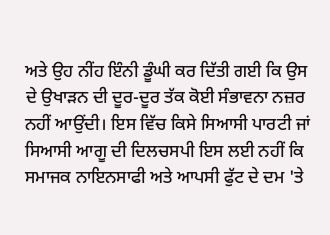ਅਤੇ ਉਹ ਨੀਂਹ ਇੰਨੀ ਡੂੰਘੀ ਕਰ ਦਿੱਤੀ ਗਈ ਕਿ ਉਸ ਦੇ ਉਖਾੜਨ ਦੀ ਦੂਰ-ਦੂਰ ਤੱਕ ਕੋਈ ਸੰਭਾਵਨਾ ਨਜ਼ਰ ਨਹੀਂ ਆਉਂਦੀ। ਇਸ ਵਿੱਚ ਕਿਸੇ ਸਿਆਸੀ ਪਾਰਟੀ ਜਾਂ ਸਿਆਸੀ ਆਗੂ ਦੀ ਦਿਲਚਸਪੀ ਇਸ ਲਈ ਨਹੀਂ ਕਿ ਸਮਾਜਕ ਨਾਇਨਸਾਫੀ ਅਤੇ ਆਪਸੀ ਫੁੱਟ ਦੇ ਦਮ 'ਤੇ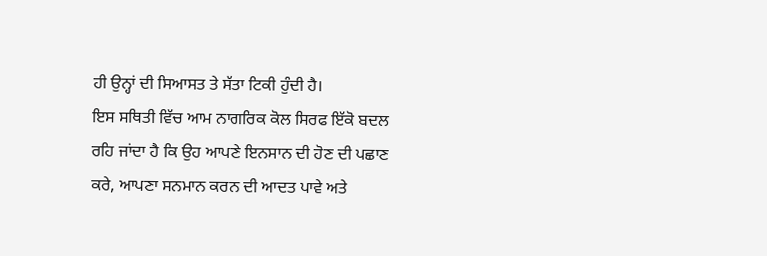ਹੀ ਉਨ੍ਹਾਂ ਦੀ ਸਿਆਸਤ ਤੇ ਸੱਤਾ ਟਿਕੀ ਹੁੰਦੀ ਹੈ।
ਇਸ ਸਥਿਤੀ ਵਿੱਚ ਆਮ ਨਾਗਰਿਕ ਕੋਲ ਸਿਰਫ ਇੱਕੋ ਬਦਲ ਰਹਿ ਜਾਂਦਾ ਹੈ ਕਿ ਉਹ ਆਪਣੇ ਇਨਸਾਨ ਦੀ ਹੋਣ ਦੀ ਪਛਾਣ ਕਰੇ, ਆਪਣਾ ਸਨਮਾਨ ਕਰਨ ਦੀ ਆਦਤ ਪਾਵੇ ਅਤੇ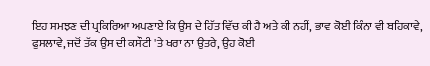ਇਹ ਸਮਝਣ ਦੀ ਪ੍ਰਕਿਰਿਆ ਅਪਣਾਏ ਕਿ ਉਸ ਦੇ ਹਿੱਤ ਵਿੱਚ ਕੀ ਹੈ ਅਤੇ ਕੀ ਨਹੀਂ, ਭਾਵ ਕੋਈ ਕਿੰਨਾ ਵੀ ਬਹਿਕਾਵੇ, ਫੁਸਲਾਵੇ, ਜਦੋਂ ਤੱਕ ਉਸ ਦੀ ਕਸੌਟੀ 'ਤੇ ਖਰਾ ਨਾ ਉਤਰੇ, ਉਹ ਕੋਈ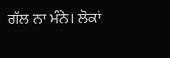ਗੱਲ ਨਾ ਮੰਨੇ। ਲੋਕਾਂ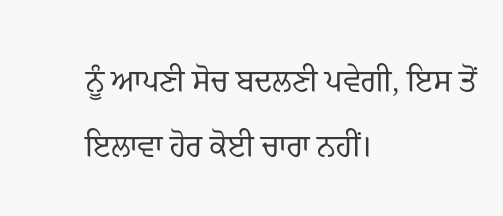ਨੂੰ ਆਪਣੀ ਸੋਚ ਬਦਲਣੀ ਪਵੇਗੀ, ਇਸ ਤੋਂ ਇਲਾਵਾ ਹੋਰ ਕੋਈ ਚਾਰਾ ਨਹੀਂ।